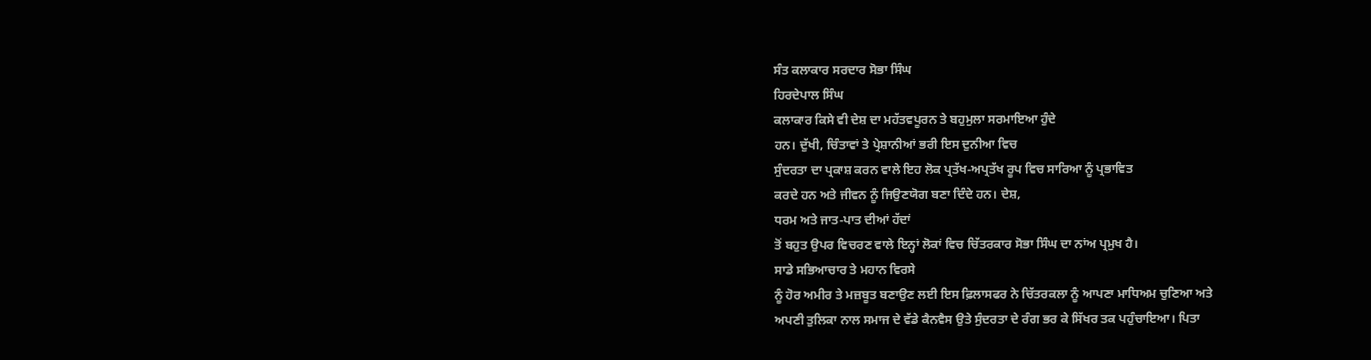ਸੰਤ ਕਲਾਕਾਰ ਸਰਦਾਰ ਸੋਭਾ ਸਿੰਘ
ਹਿਰਦੇਪਾਲ ਸਿੰਘ
ਕਲਾਕਾਰ ਕਿਸੇ ਵੀ ਦੇਸ਼ ਦਾ ਮਹੱਤਵਪੂਰਨ ਤੇ ਬਹੁਮੁਲਾ ਸਰਮਾਇਆ ਹੁੰਦੇ
ਹਨ। ਦੁੱਖੀ, ਚਿੰਤਾਵਾਂ ਤੇ ਪ੍ਰੇਸ਼ਾਨੀਆਂ ਭਰੀ ਇਸ ਦੁਨੀਆ ਵਿਚ
ਸੁੰਦਰਤਾ ਦਾ ਪ੍ਰਕਾਸ਼ ਕਰਨ ਵਾਲੇ ਇਹ ਲੋਕ ਪ੍ਰਤੱਖ-ਅਪ੍ਰਤੱਖ ਰੂਪ ਵਿਚ ਸਾਰਿਆ ਨੂੰ ਪ੍ਰਭਾਵਿਤ
ਕਰਦੇ ਹਨ ਅਤੇ ਜੀਵਨ ਨੂੰ ਜਿਉਣਯੋਗ ਬਣਾ ਦਿੰਦੇ ਹਨ। ਦੇਸ਼,
ਧਰਮ ਅਤੇ ਜਾਤ-ਪਾਤ ਦੀਆਂ ਹੱਦਾਂ
ਤੋਂ ਬਹੁਤ ਉਪਰ ਵਿਚਰਣ ਵਾਲੇ ਇਨ੍ਹਾਂ ਲੋਕਾਂ ਵਿਚ ਚਿੱਤਰਕਾਰ ਸੋਭਾ ਸਿੰਘ ਦਾ ਨਾਂਅ ਪ੍ਰਮੁਖ ਹੈ।
ਸਾਡੇ ਸਭਿਆਚਾਰ ਤੇ ਮਹਾਨ ਵਿਰਸੇ
ਨੂੰ ਹੋਰ ਅਮੀਰ ਤੇ ਮਜ਼ਬੂਤ ਬਣਾਉਣ ਲਈ ਇਸ ਫ਼ਿਲਾਸਫਰ ਨੇ ਚਿੱਤਰਕਲਾ ਨੂੰ ਆਪਣਾ ਮਾਧਿਅਮ ਚੁਣਿਆ ਅਤੇ
ਅਪਣੀ ਤੁਲਿਕਾ ਨਾਲ ਸਮਾਜ ਦੇ ਵੱਡੇ ਕੈਨਵੈਸ ਉਤੇ ਸੁੰਦਰਤਾ ਦੇ ਰੰਗ ਭਰ ਕੇ ਸਿੱਖਰ ਤਕ ਪਹੁੰਚਾਇਆ। ਪਿਤਾ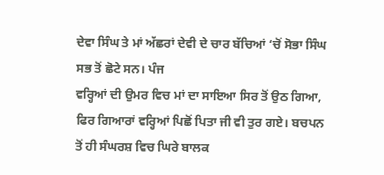ਦੇਵਾ ਸਿੰਘ ਤੇ ਮਾਂ ਅੱਛਰਾਂ ਦੇਵੀ ਦੇ ਚਾਰ ਬੱਚਿਆਂ ‘ਚੋਂ ਸੋਭਾ ਸਿੰਘ ਸਭ ਤੋਂ ਛੋਟੇ ਸਨ। ਪੰਜ
ਵਰ੍ਹਿਆਂ ਦੀ ਉਮਰ ਵਿਚ ਮਾਂ ਦਾ ਸਾਇਆ ਸਿਰ ਤੋਂ ਉਠ ਗਿਆ, ਫਿਰ ਗਿਆਰਾਂ ਵਰ੍ਹਿਆਂ ਪਿਛੋਂ ਪਿਤਾ ਜੀ ਵੀ ਤੁਰ ਗਏ। ਬਚਪਨ
ਤੋਂ ਹੀ ਸੰਘਰਸ਼ ਵਿਚ ਘਿਰੇ ਬਾਲਕ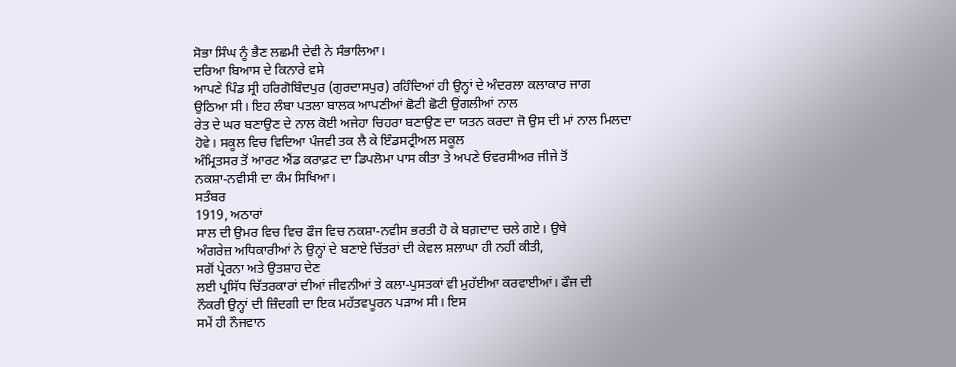ਸੋਭਾ ਸਿੰਘ ਨੂੰ ਭੈਣ ਲਛਮੀ ਦੇਵੀ ਨੇ ਸੰਭਾਲਿਆ।
ਦਰਿਆ ਬਿਆਸ ਦੇ ਕਿਨਾਰੇ ਵਸੇ
ਆਪਣੇ ਪਿੰਡ ਸ੍ਰੀ ਹਰਿਗੋਬਿੰਦਪੁਰ (ਗੁਰਦਾਸਪੁਰ) ਰਹਿੰਦਿਆਂ ਹੀ ਉਨ੍ਹਾਂ ਦੇ ਅੰਦਰਲਾ ਕਲਾਕਾਰ ਜਾਗ
ਉਠਿਆ ਸੀ। ਇਹ ਲੰਬਾ ਪਤਲਾ ਬਾਲਕ ਆਪਣੀਆਂ ਛੋਟੀ ਛੋਟੀ ਉਂਗਲੀਆਂ ਨਾਲ
ਰੇਤ ਦੇ ਘਰ ਬਣਾਉਣ ਦੇ ਨਾਲ ਕੋਈ ਅਜੇਹਾ ਚਿਹਰਾ ਬਣਾਉਣ ਦਾ ਯਤਨ ਕਰਦਾ ਜੋ ਉਸ ਦੀ ਮਾਂ ਨਾਲ ਮਿਲਦਾ
ਹੋਵੇ। ਸਕੂਲ ਵਿਚ ਵਿਦਿਆ ਪੰਜਵੀ ਤਕ ਲੈ ਕੇ ਇੰਡਸਟ੍ਰੀਅਲ ਸਕੂਲ
ਅੰਮ੍ਰਿਤਸਰ ਤੋਂ ਆਰਟ ਐਂਡ ਕਰਾਫ਼ਟ ਦਾ ਡਿਪਲੋਮਾ ਪਾਸ ਕੀਤਾ ਤੇ ਅਪਣੇ ਓਵਰਸੀਅਰ ਜੀਜੇ ਤੋਂ
ਨਕਸ਼ਾ-ਨਵੀਸੀ ਦਾ ਕੰਮ ਸਿਖਿਆ।
ਸਤੰਬਰ
1919, ਅਠਾਰਾਂ
ਸਾਲ ਦੀ ਉਮਰ ਵਿਚ ਵਿਚ ਫੌਜ ਵਿਚ ਨਕਸ਼ਾ-ਨਵੀਸ ਭਰਤੀ ਹੋ ਕੇ ਬਗ਼ਦਾਦ ਚਲੇ ਗਏ। ਉਥੇ
ਅੰਗਰੇਜ਼ ਅਧਿਕਾਰੀਆਂ ਨੇ ਉਨ੍ਹਾਂ ਦੇ ਬਣਾਏ ਚਿੱਤਰਾਂ ਦੀ ਕੇਵਲ ਸ਼ਲਾਘਾ ਹੀ ਨਹੀਂ ਕੀਤੀ,
ਸਗੋਂ ਪ੍ਰੇਰਨਾ ਅਤੇ ਉਤਸ਼ਾਹ ਦੇਣ
ਲਈ ਪ੍ਰਸਿੱਧ ਚਿੱਤਰਕਾਰਾਂ ਦੀਆਂ ਜੀਵਨੀਆਂ ਤੇ ਕਲਾ-ਪੁਸਤਕਾਂ ਵੀ ਮੁਹੱਈਆ ਕਰਵਾਈਆਂ। ਫੌਜ ਦੀ
ਨੌਕਰੀ ਉਨ੍ਹਾਂ ਦੀ ਜ਼ਿੰਦਗੀ ਦਾ ਇਕ ਮਹੱਤਵਪੂਰਨ ਪੜਾਅ ਸੀ। ਇਸ
ਸਮੇਂ ਹੀ ਨੌਜਵਾਨ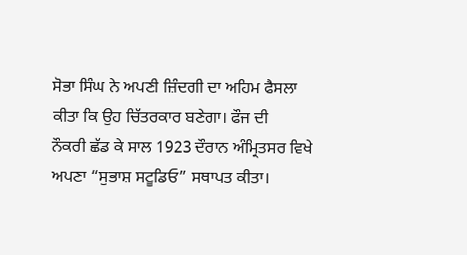ਸੋਭਾ ਸਿੰਘ ਨੇ ਅਪਣੀ ਜ਼ਿੰਦਗੀ ਦਾ ਅਹਿਮ ਫੈਸਲਾ ਕੀਤਾ ਕਿ ਉਹ ਚਿੱਤਰਕਾਰ ਬਣੇਗਾ। ਫੌਜ ਦੀ
ਨੌਕਰੀ ਛੱਡ ਕੇ ਸਾਲ 1923 ਦੌਰਾਨ ਅੰਮ੍ਰਿਤਸਰ ਵਿਖੇ ਅਪਣਾ “ਸੁਭਾਸ਼ ਸਟੂਡਿਓ” ਸਥਾਪਤ ਕੀਤਾ।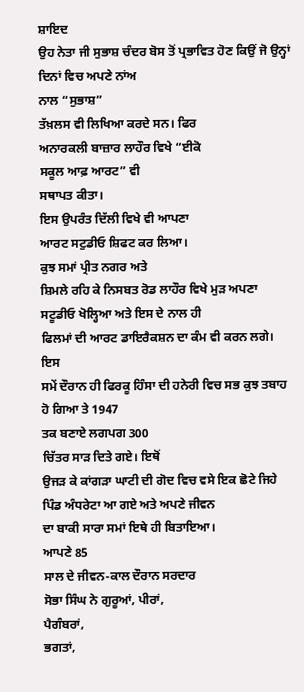ਸ਼ਾਇਦ
ਉਹ ਨੇਤਾ ਜੀ ਸੁਭਾਸ਼ ਚੰਦਰ ਬੋਸ ਤੋਂ ਪ੍ਰਭਾਵਿਤ ਹੋਣ ਕਿਉਂ ਜੋ ਉਨ੍ਹਾਂ ਦਿਨਾਂ ਵਿਚ ਅਪਣੇ ਨਾਂਅ
ਨਾਲ “ਸੁਭਾਸ਼”
ਤੱਖ਼ਲਸ ਵੀ ਲਿਖਿਆ ਕਰਦੇ ਸਨ। ਫਿਰ
ਅਨਾਰਕਲੀ ਬਾਜ਼ਾਰ ਲਾਹੌਰ ਵਿਖੇ “ਈਕੋ
ਸਕੂਲ ਆਫ਼ ਆਰਟ” ਵੀ
ਸਥਾਪਤ ਕੀਤਾ।
ਇਸ ਉਪਰੰਤ ਦਿੱਲੀ ਵਿਖੇ ਵੀ ਆਪਣਾ
ਆਰਟ ਸਟੁਡੀਓ ਸ਼ਿਫਟ ਕਰ ਲਿਆ।
ਕੁਝ ਸਮਾਂ ਪ੍ਰੀਤ ਨਗਰ ਅਤੇ
ਸ਼ਿਮਲੇ ਰਹਿ ਕੇ ਨਿਸਬਤ ਰੋਡ ਲਾਹੌਰ ਵਿਖੇ ਮੁੜ ਅਪਣਾ ਸਟੂਡੀਓ ਖੋਲ੍ਹਿਆ ਅਤੇ ਇਸ ਦੇ ਨਾਲ ਹੀ
ਫਿਲਮਾਂ ਦੀ ਆਰਟ ਡਾਇਰੈਕਸ਼ਨ ਦਾ ਕੰਮ ਵੀ ਕਰਨ ਲਗੇ। ਇਸ
ਸਮੇਂ ਦੌਰਾਨ ਹੀ ਫਿਰਕੂ ਹਿੰਸਾ ਦੀ ਹਨੇਰੀ ਵਿਚ ਸਭ ਕੁਝ ਤਬਾਹ ਹੋ ਗਿਆ ਤੇ 1947
ਤਕ ਬਣਾਏ ਲਗਪਗ 300
ਚਿੱਤਰ ਸਾੜ ਦਿਤੇ ਗਏ। ਇਥੋਂ
ਉਜੜ ਕੇ ਕਾਂਗੜਾ ਘਾਟੀ ਦੀ ਗੋਦ ਵਿਚ ਵਸੇ ਇਕ ਛੋਟੇ ਜਿਹੇ ਪਿੰਡ ਅੰਧਰੇਟਾ ਆ ਗਏ ਅਤੇ ਅਪਣੇ ਜੀਵਨ
ਦਾ ਬਾਕੀ ਸਾਰਾ ਸਮਾਂ ਇਥੇ ਹੀ ਬਿਤਾਇਆ।
ਆਪਣੇ 85
ਸਾਲ ਦੇ ਜੀਵਨ-ਕਾਲ ਦੌਰਾਨ ਸਰਦਾਰ
ਸੋਭਾ ਸਿੰਘ ਨੇ ਗੁਰੂਆਂ, ਪੀਰਾਂ,
ਪੈਗੰਬਰਾਂ,
ਭਗਤਾਂ,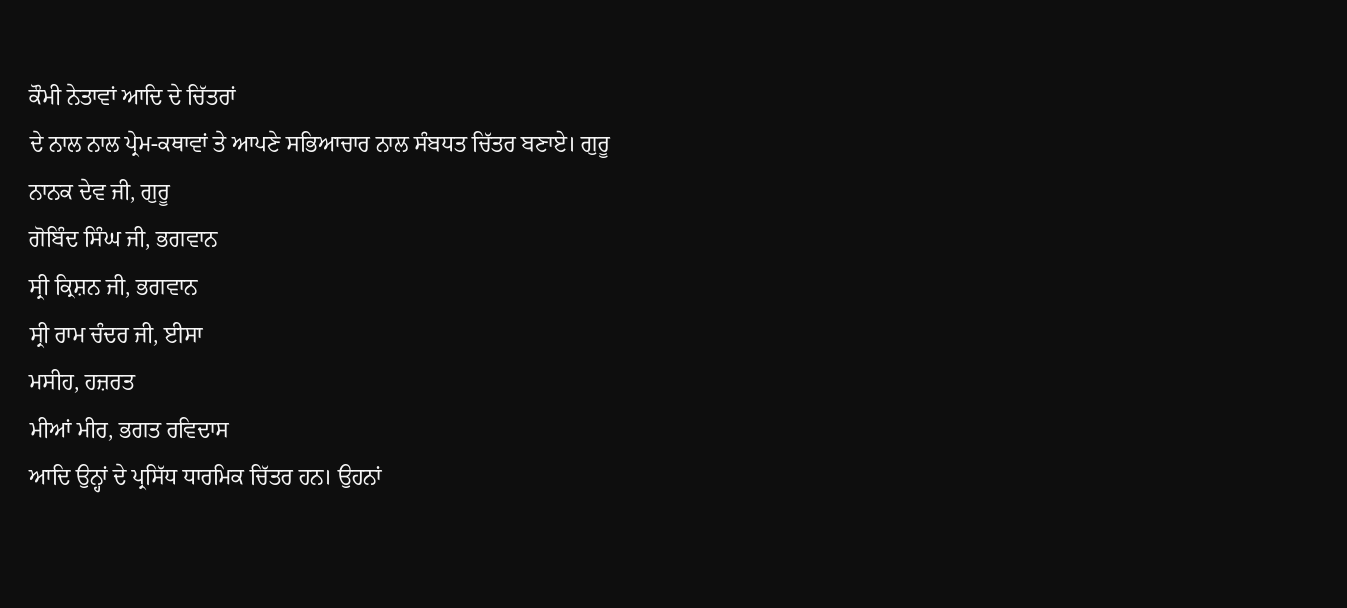ਕੌਮੀ ਨੇਤਾਵਾਂ ਆਦਿ ਦੇ ਚਿੱਤਰਾਂ
ਦੇ ਨਾਲ ਨਾਲ ਪ੍ਰੇਮ-ਕਥਾਵਾਂ ਤੇ ਆਪਣੇ ਸਭਿਆਚਾਰ ਨਾਲ ਸੰਬਧਤ ਚਿੱਤਰ ਬਣਾਏ। ਗੁਰੂ
ਨਾਨਕ ਦੇਵ ਜੀ, ਗੁਰੂ
ਗੋਬਿੰਦ ਸਿੰਘ ਜੀ, ਭਗਵਾਨ
ਸ੍ਰੀ ਕ੍ਰਿਸ਼ਨ ਜੀ, ਭਗਵਾਨ
ਸ੍ਰੀ ਰਾਮ ਚੰਦਰ ਜੀ, ਈਸਾ
ਮਸੀਹ, ਹਜ਼ਰਤ
ਮੀਆਂ ਮੀਰ, ਭਗਤ ਰਵਿਦਾਸ
ਆਦਿ ਉਨ੍ਹਾਂ ਦੇ ਪ੍ਰਸਿੱਧ ਧਾਰਮਿਕ ਚਿੱਤਰ ਹਨ। ਉਹਨਾਂ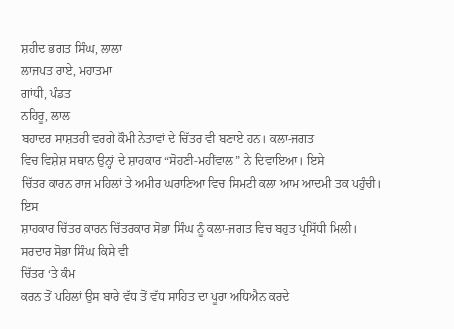ਸ਼ਹੀਦ ਭਗਤ ਸਿੰਘ, ਲਾਲਾ
ਲਾਜਪਤ ਰਾਏ, ਮਹਾਤਮਾ
ਗਾਂਧੀ, ਪੰਡਤ
ਨਹਿਰੂ, ਲਾਲ
ਬਹਾਦਰ ਸਾਸ਼ਤਰੀ ਵਰਗੇ ਕੌਮੀ ਨੇਤਾਵਾਂ ਦੇ ਚਿੱਤਰ ਵੀ ਬਣਾਏ ਹਨ। ਕਲਾ-ਜਗਤ
ਵਿਚ ਵਿਸ਼ੇਸ਼ ਸਥਾਨ ਉਨ੍ਹਾਂ ਦੇ ਸ਼ਾਹਕਾਰ “ਸੋਹਣੀ-ਮਹੀਂਵਾਲ” ਨੇ ਦਿਵਾਇਆ। ਇਸੇ
ਚਿੱਤਰ ਕਾਰਨ ਰਾਜ ਮਹਿਲਾਂ ਤੇ ਅਮੀਰ ਘਰਾਣਿਆ ਵਿਚ ਸਿਮਟੀ ਕਲਾ ਆਮ ਆਦਮੀ ਤਕ ਪਹੁੰਚੀ। ਇਸ
ਸ਼ਾਹਕਾਰ ਚਿੱਤਰ ਕਾਰਨ ਚਿੱਤਰਕਾਰ ਸੋਭਾ ਸਿੰਘ ਨੂੰ ਕਲਾ-ਜਗਤ ਵਿਚ ਬਹੁਤ ਪ੍ਰਸਿੱਧੀ ਮਿਲੀ।
ਸਰਦਾਰ ਸੋਭਾ ਸਿੰਘ ਕਿਸੇ ਵੀ
ਚਿੱਤਰ ‘ਤੇ ਕੰਮ
ਕਰਨ ਤੋਂ ਪਹਿਲਾਂ ਉਸ ਬਾਰੇ ਵੱਧ ਤੋਂ ਵੱਧ ਸਾਹਿਤ ਦਾ ਪੂਰਾ ਅਧਿਐਨ ਕਰਦੇ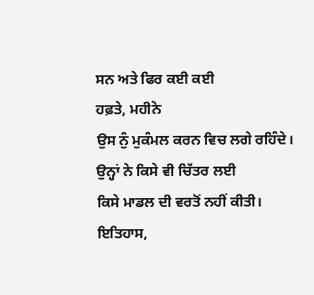ਸਨ ਅਤੇ ਫਿਰ ਕਈ ਕਈ
ਹਫ਼ਤੇ, ਮਹੀਨੇ
ਉਸ ਨੁੰ ਮੁਕੰਮਲ ਕਰਨ ਵਿਚ ਲਗੇ ਰਹਿੰਦੇ।
ਉਨ੍ਹਾਂ ਨੇ ਕਿਸੇ ਵੀ ਚਿੱਤਰ ਲਈ
ਕਿਸੇ ਮਾਡਲ ਦੀ ਵਰਤੋਂ ਨਹੀਂ ਕੀਤੀ।
ਇਤਿਹਾਸ,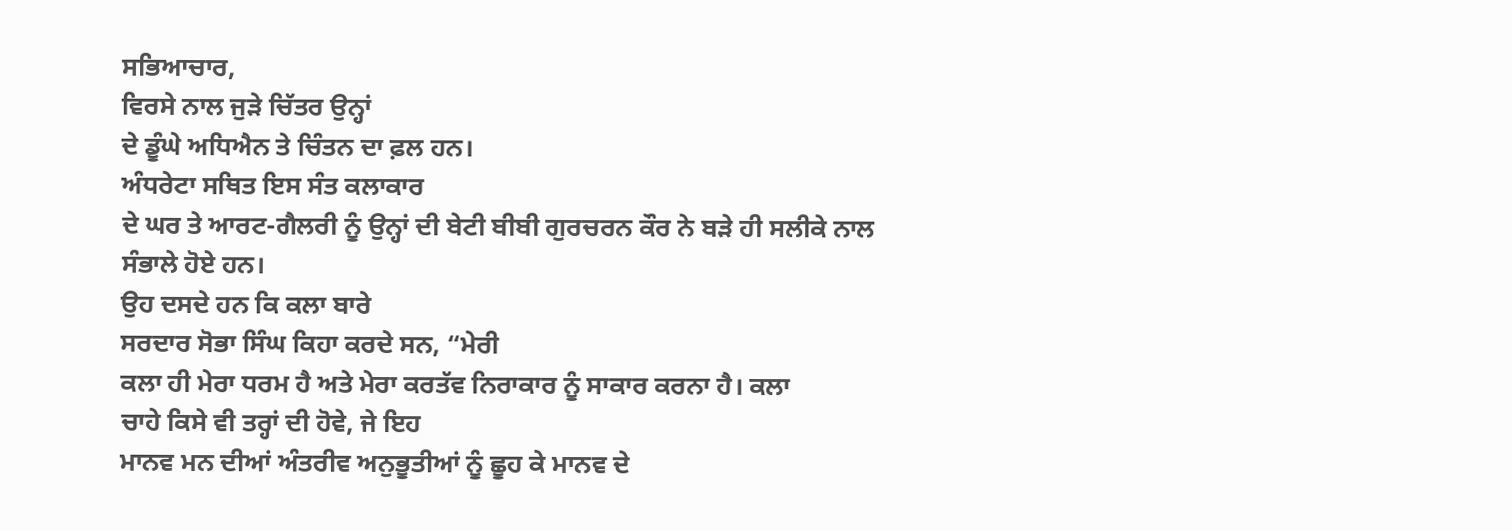ਸਭਿਆਚਾਰ,
ਵਿਰਸੇ ਨਾਲ ਜੁੜੇ ਚਿੱਤਰ ਉਨ੍ਹਾਂ
ਦੇ ਡੂੰਘੇ ਅਧਿਐਨ ਤੇ ਚਿੰਤਨ ਦਾ ਫ਼ਲ ਹਨ।
ਅੰਧਰੇਟਾ ਸਥਿਤ ਇਸ ਸੰਤ ਕਲਾਕਾਰ
ਦੇ ਘਰ ਤੇ ਆਰਟ-ਗੈਲਰੀ ਨੂੰ ਉਨ੍ਹਾਂ ਦੀ ਬੇਟੀ ਬੀਬੀ ਗੁਰਚਰਨ ਕੌਰ ਨੇ ਬੜੇ ਹੀ ਸਲੀਕੇ ਨਾਲ
ਸੰਭਾਲੇ ਹੋਏ ਹਨ।
ਉਹ ਦਸਦੇ ਹਨ ਕਿ ਕਲਾ ਬਾਰੇ
ਸਰਦਾਰ ਸੋਭਾ ਸਿੰਘ ਕਿਹਾ ਕਰਦੇ ਸਨ, “ਮੇਰੀ
ਕਲਾ ਹੀ ਮੇਰਾ ਧਰਮ ਹੈ ਅਤੇ ਮੇਰਾ ਕਰਤੱਵ ਨਿਰਾਕਾਰ ਨੂੰ ਸਾਕਾਰ ਕਰਨਾ ਹੈ। ਕਲਾ
ਚਾਹੇ ਕਿਸੇ ਵੀ ਤਰ੍ਹਾਂ ਦੀ ਹੋਵੇ, ਜੇ ਇਹ
ਮਾਨਵ ਮਨ ਦੀਆਂ ਅੰਤਰੀਵ ਅਨੁਭੂਤੀਆਂ ਨੂੰ ਛੂਹ ਕੇ ਮਾਨਵ ਦੇ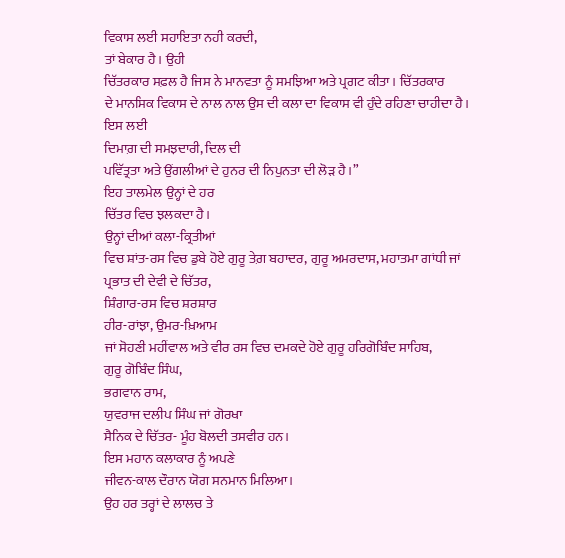ਵਿਕਾਸ ਲਈ ਸਹਾਇਤਾ ਨਹੀ ਕਰਦੀ,
ਤਾਂ ਬੇਕਾਰ ਹੈ। ਉਹੀ
ਚਿੱਤਰਕਾਰ ਸਫ਼ਲ ਹੈ ਜਿਸ ਨੇ ਮਾਨਵਤਾ ਨੂੰ ਸਮਝਿਆ ਅਤੇ ਪ੍ਰਗਟ ਕੀਤਾ। ਚਿੱਤਰਕਾਰ
ਦੇ ਮਾਨਸਿਕ ਵਿਕਾਸ ਦੇ ਨਾਲ ਨਾਲ ਉਸ ਦੀ ਕਲਾ ਦਾ ਵਿਕਾਸ ਵੀ ਹੁੰਦੇ ਰਹਿਣਾ ਚਾਹੀਦਾ ਹੈ। ਇਸ ਲਈ
ਦਿਮਾਗ਼ ਦੀ ਸਮਝਦਾਰੀ, ਦਿਲ ਦੀ
ਪਵਿੱਤ੍ਰਤਾ ਅਤੇ ਉਂਗਲੀਆਂ ਦੇ ਹੁਨਰ ਦੀ ਨਿਪੁਨਤਾ ਦੀ ਲੋੜ ਹੈ।”
ਇਹ ਤਾਲਮੇਲ ਉਨ੍ਹਾਂ ਦੇ ਹਰ
ਚਿੱਤਰ ਵਿਚ ਝਲਕਦਾ ਹੈ।
ਉਨ੍ਹਾਂ ਦੀਆਂ ਕਲਾ-ਕ੍ਰਿਤੀਆਂ
ਵਿਚ ਸ਼ਾਂਤ-ਰਸ ਵਿਚ ਡੁਬੇ ਹੋਏ ਗੁਰੂ ਤੇਗ਼ ਬਹਾਦਰ, ਗੁਰੂ ਅਮਰਦਾਸ, ਮਹਾਤਮਾ ਗਾਂਧੀ ਜਾਂ ਪ੍ਰਭਾਤ ਦੀ ਦੇਵੀ ਦੇ ਚਿੱਤਰ,
ਸ਼ਿੰਗਾਰ-ਰਸ ਵਿਚ ਸ਼ਰਸ਼ਾਰ
ਹੀਰ-ਰਾਂਝਾ, ਉਮਰ-ਖ਼ਿਆਮ
ਜਾਂ ਸੋਹਣੀ ਮਹੀਂਵਾਲ ਅਤੇ ਵੀਰ ਰਸ ਵਿਚ ਦਮਕਦੇ ਹੋਏ ਗੁਰੂ ਹਰਿਗੋਬਿੰਦ ਸਾਹਿਬ,
ਗੁਰੂ ਗੋਬਿੰਦ ਸਿੰਘ,
ਭਗਵਾਨ ਰਾਮ,
ਯੁਵਰਾਜ ਦਲੀਪ ਸਿੰਘ ਜਾਂ ਗੋਰਖਾ
ਸੈਨਿਕ ਦੇ ਚਿੱਤਰ- ਮੂੰਹ ਬੋਲਦੀ ਤਸਵੀਰ ਹਨ।
ਇਸ ਮਹਾਨ ਕਲਾਕਾਰ ਨੂੰ ਅਪਣੇ
ਜੀਵਨ-ਕਾਲ ਦੌਰਾਨ ਯੋਗ ਸਨਮਾਨ ਮਿਲਿਆ।
ਉਹ ਹਰ ਤਰ੍ਹਾਂ ਦੇ ਲਾਲਚ ਤੇ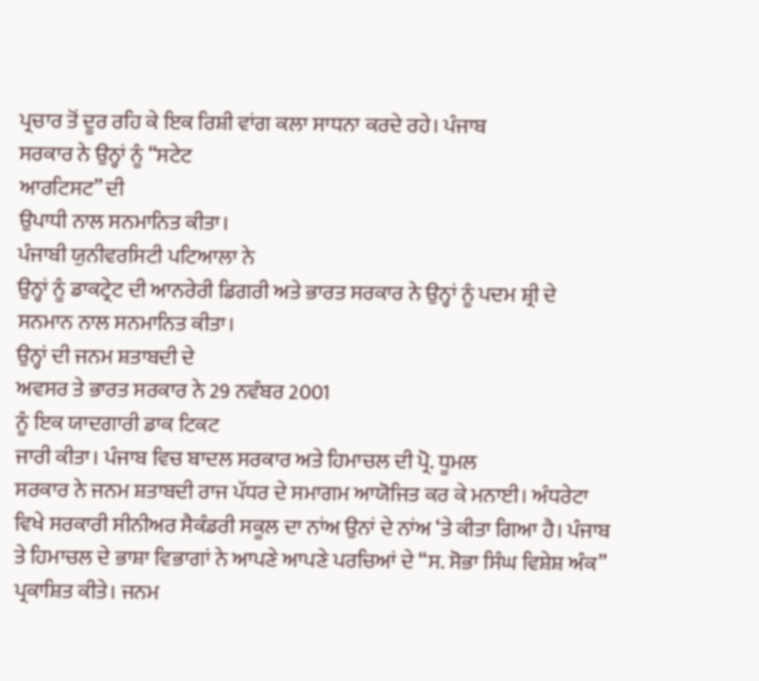ਪ੍ਰਚਾਰ ਤੋਂ ਦੂਰ ਰਹਿ ਕੇ ਇਕ ਰਿਸ਼ੀ ਵਾਂਗ ਕਲਾ ਸਾਧਨਾ ਕਰਦੇ ਰਹੇ। ਪੰਜਾਬ
ਸਰਕਾਰ ਨੇ ਉਨ੍ਹਾਂ ਨੂੰ “ਸਟੇਟ
ਆਰਟਿਸਟ” ਦੀ
ਉਪਾਧੀ ਨਾਲ ਸਨਮਾਨਿਤ ਕੀਤਾ।
ਪੰਜਾਬੀ ਯੁਨੀਵਰਸਿਟੀ ਪਟਿਆਲਾ ਨੇ
ਉਨ੍ਹਾਂ ਨੂੰ ਡਾਕਟ੍ਰੇਟ ਦੀ ਆਨਰੇਰੀ ਡਿਗਰੀ ਅਤੇ ਭਾਰਤ ਸਰਕਾਰ ਨੇ ਉਨ੍ਹਾਂ ਨੂੰ ਪਦਮ ਸ਼੍ਰੀ ਦੇ
ਸਨਮਾਨ ਨਾਲ ਸਨਮਾਨਿਤ ਕੀਤਾ।
ਉਨ੍ਹਾਂ ਦੀ ਜਨਮ ਸ਼ਤਾਬਦੀ ਦੇ
ਅਵਸਰ ਤੇ ਭਾਰਤ ਸਰਕਾਰ ਨੇ 29 ਨਵੰਬਰ 2001
ਨੂੰ ਇਕ ਯਾਦਗਾਰੀ ਡਾਕ ਟਿਕਟ
ਜਾਰੀ ਕੀਤਾ। ਪੰਜਾਬ ਵਿਚ ਬਾਦਲ ਸਰਕਾਰ ਅਤੇ ਹਿਮਾਚਲ ਦੀ ਪ੍ਰੋ. ਧੂਮਲ
ਸਰਕਾਰ ਨੇ ਜਨਮ ਸ਼ਤਾਬਦੀ ਰਾਜ ਪੱਧਰ ਦੇ ਸਮਾਗਮ ਆਯੋਜਿਤ ਕਰ ਕੇ ਮਨਾਈ। ਅੰਧਰੇਟਾ
ਵਿਖੇ ਸਰਕਾਰੀ ਸੀਨੀਅਰ ਸੈਕੰਡਰੀ ਸਕੂਲ ਦਾ ਨਾਂਅ ਉਨਾਂ ਦੇ ਨਾਂਅ ‘ਤੇ ਕੀਤਾ ਗਿਆ ਹੈ। ਪੰਜਾਬ
ਤੇ ਹਿਮਾਚਲ ਦੇ ਭਾਸ਼ਾ ਵਿਭਾਗਾਂ ਨੇ ਆਪਣੇ ਆਪਣੇ ਪਰਚਿਆਂ ਦੇ “ਸ. ਸੋਭਾ ਸਿੰਘ ਵਿਸ਼ੇਸ਼ ਅੰਕ”
ਪ੍ਰਕਾਸ਼ਿਤ ਕੀਤੇ। ਜਨਮ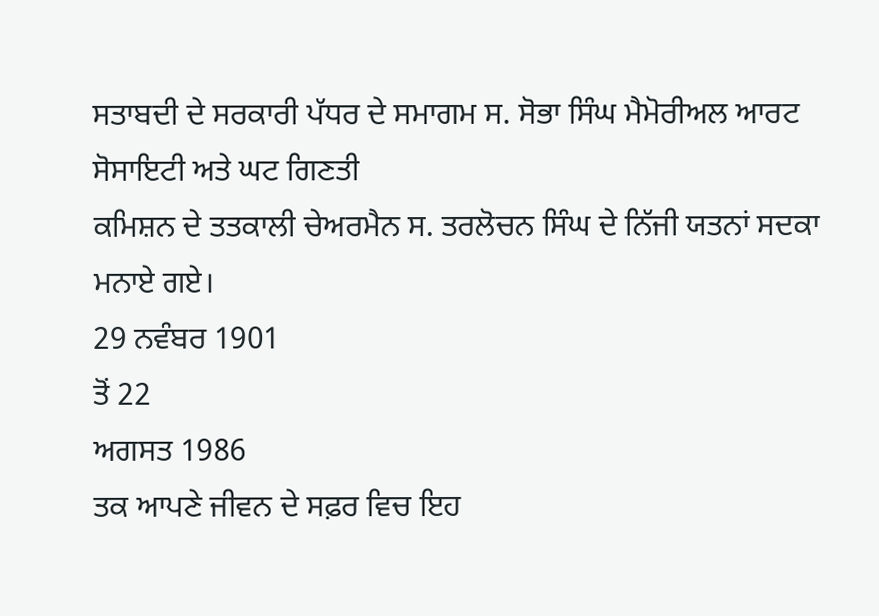ਸਤਾਬਦੀ ਦੇ ਸਰਕਾਰੀ ਪੱਧਰ ਦੇ ਸਮਾਗਮ ਸ. ਸੋਭਾ ਸਿੰਘ ਮੈਮੋਰੀਅਲ ਆਰਟ ਸੋਸਾਇਟੀ ਅਤੇ ਘਟ ਗਿਣਤੀ
ਕਮਿਸ਼ਨ ਦੇ ਤਤਕਾਲੀ ਚੇਅਰਮੈਨ ਸ. ਤਰਲੋਚਨ ਸਿੰਘ ਦੇ ਨਿੱਜੀ ਯਤਨਾਂ ਸਦਕਾ ਮਨਾਏ ਗਏ।
29 ਨਵੰਬਰ 1901
ਤੋਂ 22
ਅਗਸਤ 1986
ਤਕ ਆਪਣੇ ਜੀਵਨ ਦੇ ਸਫ਼ਰ ਵਿਚ ਇਹ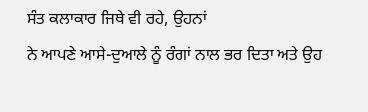ਸੰਤ ਕਲਾਕਾਰ ਜਿਥੇ ਵੀ ਰਹੇ, ਉਹਨਾਂ
ਨੇ ਆਪਣੇ ਆਸੇ-ਦੁਆਲੇ ਨੂੰ ਰੰਗਾਂ ਨਾਲ ਭਰ ਦਿਤਾ ਅਤੇ ਉਹ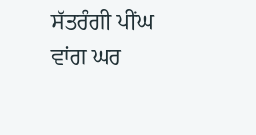ਸੱਤਰੰਗੀ ਪੀਂਘ ਵਾਂਗ ਘਰ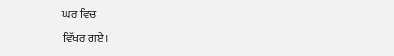ਘਰ ਵਿਚ
ਵਿੱਖਰ ਗਏ।